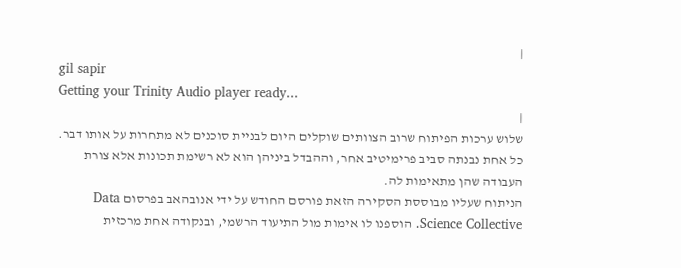|
gil sapir
Getting your Trinity Audio player ready...
|
שלוש ערכות הפיתוח שרוב הצוותים שוקלים היום לבניית סוכנים לא מתחרות על אותו דבר. כל אחת נבנתה סביב פרימיטיב אחר, וההבדל ביניהן הוא לא רשימת תכונות אלא צורת העבודה שהן מתאימות לה.
הניתוח שעליו מבוססת הסקירה הזאת פורסם החודש על ידי אנובהאב בפרסום Data Science Collective. הוספנו לו אימות מול התיעוד הרשמי, ובנקודה אחת מרכזית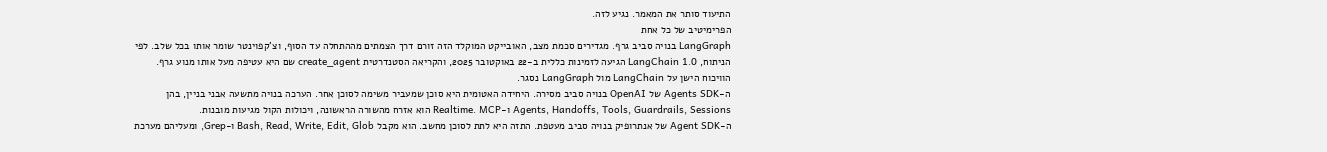התיעוד סותר את המאמר. נגיע לזה.
הפרימיטיב של כל אחת
LangGraph בנויה סביב גרף. מגדירים סכמת מצב, האובייקט המוקלד הזה זורם דרך הצמתים מההתחלה עד הסוף, וצ'קפוינטר שומר אותו בכל שלב. לפי הניתוח, LangChain 1.0 הגיעה לזמינות כללית ב-22 באוקטובר 2025, והקריאה הסטנדרטית create_agent שם היא עטיפה מעל אותו מנוע גרף. הוויכוח הישן על LangChain מול LangGraph נסגר.
ה-Agents SDK של OpenAI בנויה סביב מסירה. היחידה האטומית היא סוכן שמעביר משימה לסוכן אחר. הערכה בנויה מתשעה אבני בניין, בהן Agents, Handoffs, Tools, Guardrails, Sessions ו-Realtime. MCP הוא אזרח מהשורה הראשונה, ויכולות הקול מגיעות מובנות.
ה-Agent SDK של אנתרופיק בנויה סביב מעטפת. התזה היא לתת לסוכן מחשב. הוא מקבל Bash, Read, Write, Edit, Glob ו-Grep, ומעליהם מערכת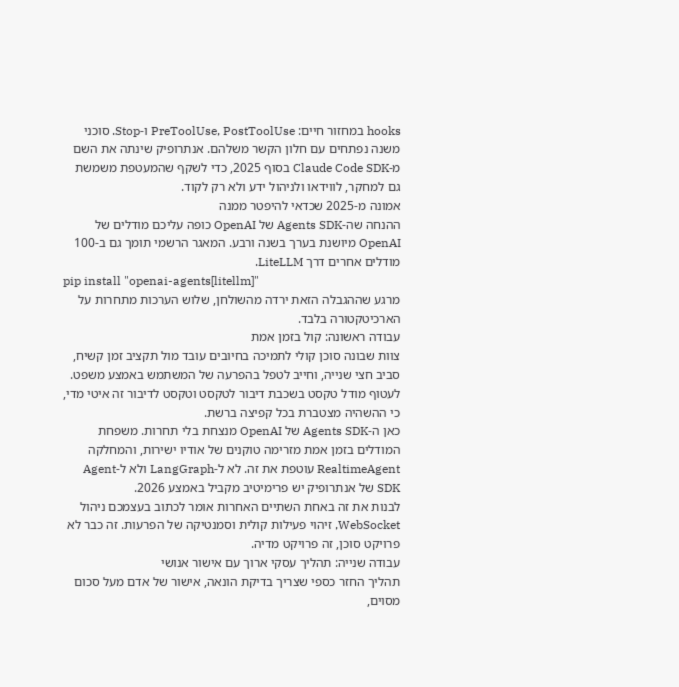hooks במחזור חיים: PreToolUse, PostToolUse ו-Stop. סוכני משנה נפתחים עם חלון הקשר משלהם. אנתרופיק שינתה את השם מ-Claude Code SDK בסוף 2025, כדי לשקף שהמעטפת משמשת גם למחקר, לווידאו ולניהול ידע ולא רק לקוד.
אמונה מ-2025 שכדאי להיפטר ממנה
ההנחה שה-Agents SDK של OpenAI כופה עליכם מודלים של OpenAI מיושנת בערך בשנה ורבע. המאגר הרשמי תומך גם ב-100 מודלים אחרים דרך LiteLLM.
pip install "openai-agents[litellm]"
מרגע שההגבלה הזאת ירדה מהשולחן, שלוש הערכות מתחרות על הארכיטקטורה בלבד.
עבודה ראשונה: קול בזמן אמת
צוות שבונה סוכן קולי לתמיכה בחיובים עובד מול תקציב זמן קשיח, סביב חצי שנייה, וחייב לטפל בהפרעה של המשתמש באמצע משפט. לעטוף מודל טקסט בשכבת דיבור לטקסט וטקסט לדיבור זה איטי מדי, כי ההשהיה מצטברת בכל קפיצה ברשת.
כאן ה-Agents SDK של OpenAI מנצחת בלי תחרות. משפחת המודלים בזמן אמת מזרימה טוקנים של אודיו ישירות, והמחלקה RealtimeAgent עוטפת את זה. לא ל-LangGraph ולא ל-Agent SDK של אנתרופיק יש פרימיטיב מקביל באמצע 2026.
לבנות את זה באחת השתיים האחרות אומר לכתוב בעצמכם ניהול WebSocket, זיהוי פעילות קולית וסמנטיקה של הפרעות. זה כבר לא פרויקט סוכן, זה פרויקט מדיה.
עבודה שנייה: תהליך עסקי ארוך עם אישור אנושי
תהליך החזר כספי שצריך בדיקת הונאה, אישור של אדם מעל סכום מסוים,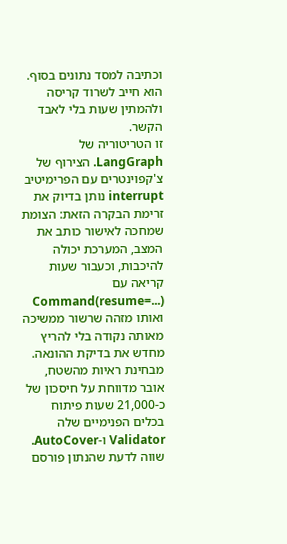וכתיבה למסד נתונים בסוף. הוא חייב לשרוד קריסה ולהמתין שעות בלי לאבד הקשר.
זו הטריטוריה של LangGraph. הצירוף של צ'קפוינטרים עם הפרימיטיב interrupt נותן בדיוק את זרימת הבקרה הזאת: הצומת שמחכה לאישור כותב את המצב, המערכת יכולה להיכבות, וכעבור שעות קריאה עם Command(resume=...) ואותו מזהה שרשור ממשיכה מאותה נקודה בלי להריץ מחדש את בדיקת ההונאה.
מבחינת ראיות מהשטח, אובר מדווחת על חיסכון של כ-21,000 שעות פיתוח בכלים הפנימיים שלה Validator ו-AutoCover. שווה לדעת שהנתון פורסם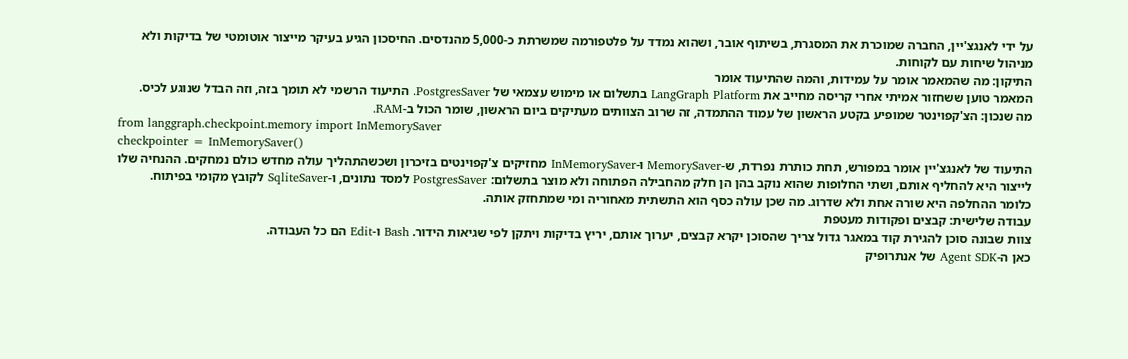על ידי לאנגצ'יין, החברה שמוכרת את המסגרת, בשיתוף אובר, ושהוא נמדד על פלטפורמה שמשרתת כ-5,000 מהנדסים. החיסכון הגיע בעיקר מייצור אוטומטי של בדיקות ולא מניהול שיחות עם לקוחות.
התיקון: מה שהמאמר אומר על עמידות, והמה שהתיעוד אומר
המאמר טוען ששחזור אמיתי אחרי קריסה מחייב את LangGraph Platform בתשלום או מימוש עצמאי של PostgresSaver. התיעוד הרשמי לא תומך בזה, וזה הבדל שנוגע לכיס.
מה שנכון: הצ'קפוינטר שמופיע בקטע הראשון של עמוד ההתמדה, זה שרוב הצוותים מעתיקים ביום הראשון, שומר הכול ב-RAM.
from langgraph.checkpoint.memory import InMemorySaver
checkpointer = InMemorySaver()
התיעוד של לאנגצ'יין אומר במפורש, תחת כותרת נפרדת, ש-MemorySaver ו-InMemorySaver מחזיקים צ'קפוינטים בזיכרון ושכשהתהליך עולה מחדש כולם נמחקים. ההנחיה שלו לייצור היא להחליף אותם, ושתי החלופות שהוא נוקב בהן הן חלק מהחבילה הפתוחה ולא מוצר בתשלום: PostgresSaver למסד נתונים, ו-SqliteSaver לקובץ מקומי בפיתוח.
כלומר ההחלפה היא שורה אחת ולא שדרוג. מה שכן עולה כסף הוא התשתית מאחוריה ומי שמתחזק אותה.
עבודה שלישית: קבצים ופקודות מעטפת
צוות שבונה סוכן להגירת קוד במאגר גדול צריך שהסוכן יקרא קבצים, יערוך אותם, יריץ בדיקות ויתקן לפי שגיאות הידור. Bash ו-Edit הם כל העבודה.
כאן ה-Agent SDK של אנתרופיק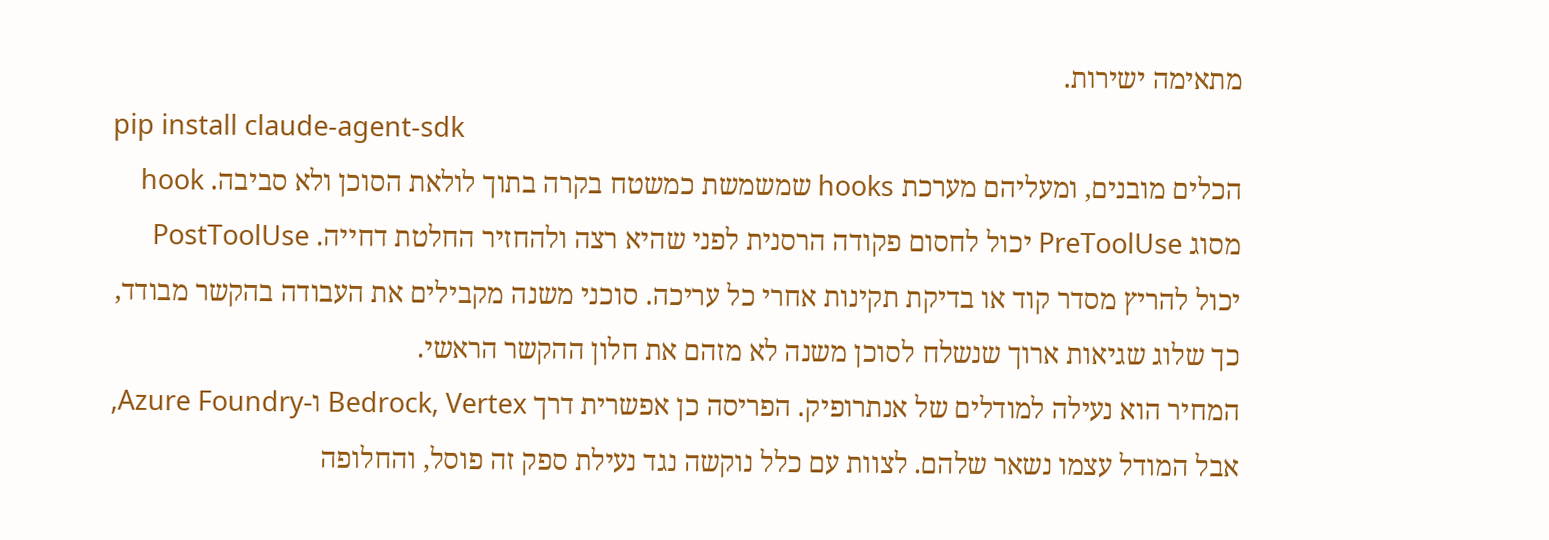מתאימה ישירות.
pip install claude-agent-sdk
הכלים מובנים, ומעליהם מערכת hooks שמשמשת כמשטח בקרה בתוך לולאת הסוכן ולא סביבה. hook מסוג PreToolUse יכול לחסום פקודה הרסנית לפני שהיא רצה ולהחזיר החלטת דחייה. PostToolUse יכול להריץ מסדר קוד או בדיקת תקינות אחרי כל עריכה. סוכני משנה מקבילים את העבודה בהקשר מבודד, כך שלוג שגיאות ארוך שנשלח לסוכן משנה לא מזהם את חלון ההקשר הראשי.
המחיר הוא נעילה למודלים של אנתרופיק. הפריסה כן אפשרית דרך Bedrock, Vertex ו-Azure Foundry, אבל המודל עצמו נשאר שלהם. לצוות עם כלל נוקשה נגד נעילת ספק זה פוסל, והחלופה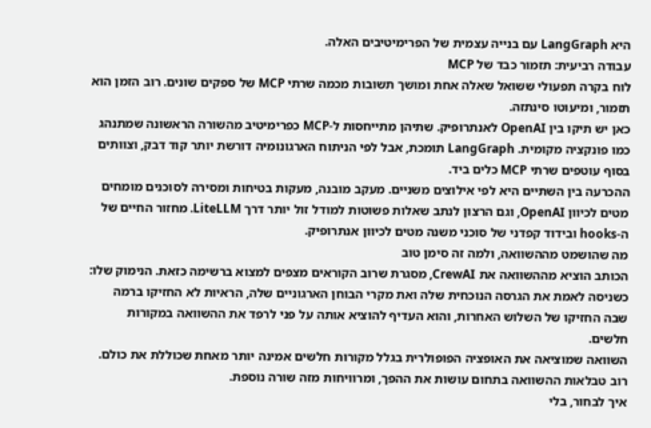היא LangGraph עם בנייה עצמית של הפרימיטיבים האלה.
עבודה רביעית: תזמור כבד של MCP
לוח בקרה תפעולי ששואל שאלה אחת ומושך תשובות מכמה שרתי MCP של ספקים שונים. רוב הזמן הוא תזמור, ומיעוטו סינתזה.
כאן יש תיקו בין OpenAI לאנתרופיק. שתיהן מתייחסות ל-MCP כפרימיטיב מהשורה הראשונה שמתנהג כמו פונקציה מקומית. LangGraph תומכת, אבל לפי הניתוח הארגונומיה דורשת יותר קוד דבק, וצוותים בסוף עוטפים שרתי MCP כלים ביד.
ההכרעה בין השתיים היא לפי אילוצים משניים. מעקב מובנה, מעקות בטיחות ומסירה לסוכנים מומחים מטים לכיוון OpenAI, וגם הרצון לנתב שאלות פשוטות למודל זול יותר דרך LiteLLM. מחזור החיים של ה-hooks ובידוד קפדני של סוכני משנה מטים לכיוון אנתרופיק.
מה שהושמט מההשוואה, ולמה זה סימן טוב
הכותב הוציא מההשוואה את CrewAI, מסגרת שרוב הקוראים מצפים למצוא ברשימה כזאת. הנימוק שלו: כשניסה לאמת את הגרסה הנוכחית שלה ואת מקרי הבוחן הארגוניים שלה, הראיות לא החזיקו ברמה שבה החזיקו של השלוש האחרות, והוא העדיף להוציא אותה על פני לרפד את ההשוואה במקורות חלשים.
השוואה שמוציאה את האופציה הפופולרית בגלל מקורות חלשים אמינה יותר מאחת שכוללת את כולם. רוב טבלאות ההשוואה בתחום עושות את ההפך, ומרוויחות מזה שורה נוספת.
איך לבחור, בלי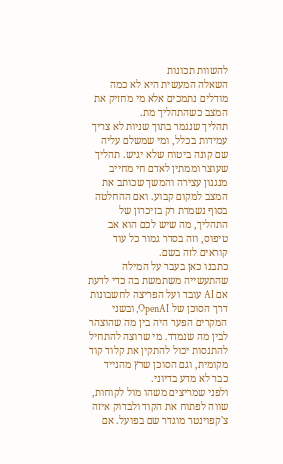להשוות תכונות
השאלה המעשית היא לא כמה מודלים נתמכים אלא מי מחזיק את המצב כשהתהליך מת.
תהליך שנגמר בתוך שניות לא צריך עמידות בכלל, ומי שמשלם עליה שם קונה ביטוח שלא יגיש. תהליך שעוצר וממתין לאדם חי מחייב מנגנון עצירה והמשך שכותב את המצב למקום קבוע. ואם ההחלטה בסוף נשמרת רק בזיכרון של התהליך, מה שיש לכם הוא אב טיפוס, וזה בסדר גמור כל עוד קוראים לזה בשם.
כתבנו כאן בעבר על המילה שהתעשייה משתמשת בה כדי לדעת אם AI עובד ועל הפריצה לחשבונות דרך הסוכן של OpenAI, ובשני המקרים הפער היה בין מה שהוצהר לבין מה שנמדד. מי שרוצה להתחיל להתנסות יכול להתקין את קלוד קוד מקומית, וגם הסוכן שרץ מהנייד כבר לא מדע בדיוני.
ולפני שמריצים משהו מול לקוחות, שווה לפתוח את הקוד ולבדוק איזה צ'קפוינטר מוגדר שם בפועל. אם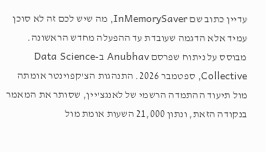עדיין כתוב שם InMemorySaver, מה שיש לכם זה לא סוכן עמיד אלא הדגמה שעובדת עד ההפעלה מחדש הראשונה.
מבוסס על ניתוח שפרסם Anubhav ב-Data Science Collective, ספטמבר 2026. התנהגות הצ'קפוינטר אומתה מול תיעוד ההתמדה הרשמי של לאנגצ'יין, שסותר את המאמר בנקודה הזאת, ונתון 21,000 השעות אומת מול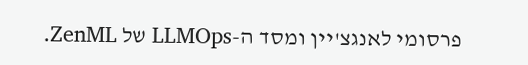פרסומי לאנגצ'יין ומסד ה-LLMOps של ZenML.